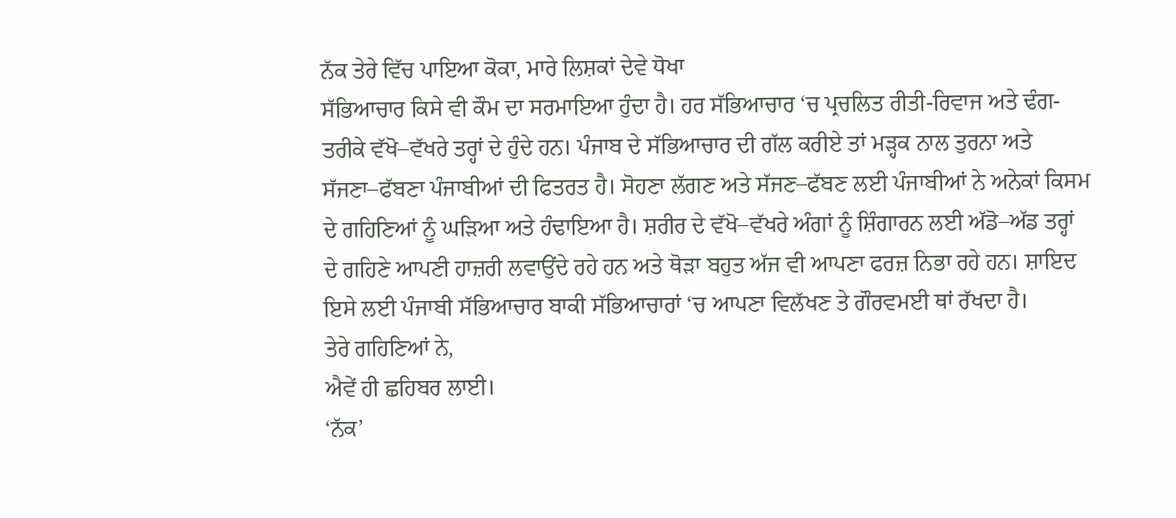ਨੱਕ ਤੇਰੇ ਵਿੱਚ ਪਾਇਆ ਕੋਕਾ, ਮਾਰੇ ਲਿਸ਼ਕਾਂ ਦੇਵੇ ਧੋਖਾ
ਸੱਭਿਆਚਾਰ ਕਿਸੇ ਵੀ ਕੌਮ ਦਾ ਸਰਮਾਇਆ ਹੁੰਦਾ ਹੈ। ਹਰ ਸੱਭਿਆਚਾਰ ‘ਚ ਪ੍ਰਚਲਿਤ ਰੀਤੀ-ਰਿਵਾਜ ਅਤੇ ਢੰਗ-ਤਰੀਕੇ ਵੱਖੋ–ਵੱਖਰੇ ਤਰ੍ਹਾਂ ਦੇ ਹੁੰਦੇ ਹਨ। ਪੰਜਾਬ ਦੇ ਸੱਭਿਆਚਾਰ ਦੀ ਗੱਲ ਕਰੀਏ ਤਾਂ ਮੜ੍ਹਕ ਨਾਲ ਤੁਰਨਾ ਅਤੇ ਸੱਜਣਾ–ਫੱਬਣਾ ਪੰਜਾਬੀਆਂ ਦੀ ਫਿਤਰਤ ਹੈ। ਸੋਹਣਾ ਲੱਗਣ ਅਤੇ ਸੱਜਣ–ਫੱਬਣ ਲਈ ਪੰਜਾਬੀਆਂ ਨੇ ਅਨੇਕਾਂ ਕਿਸਮ ਦੇ ਗਹਿਣਿਆਂ ਨੂੰ ਘੜਿਆ ਅਤੇ ਹੰਢਾਇਆ ਹੈ। ਸ਼ਰੀਰ ਦੇ ਵੱਖੋ–ਵੱਖਰੇ ਅੰਗਾਂ ਨੂੰ ਸ਼ਿੰਗਾਰਨ ਲਈ ਅੱਡੋ–ਅੱਡ ਤਰ੍ਹਾਂ ਦੇ ਗਹਿਣੇ ਆਪਣੀ ਹਾਜ਼ਰੀ ਲਵਾਉਂਦੇ ਰਹੇ ਹਨ ਅਤੇ ਥੋੜਾ ਬਹੁਤ ਅੱਜ ਵੀ ਆਪਣਾ ਫਰਜ਼ ਨਿਭਾ ਰਹੇ ਹਨ। ਸ਼ਾਇਦ ਇਸੇ ਲਈ ਪੰਜਾਬੀ ਸੱਭਿਆਚਾਰ ਬਾਕੀ ਸੱਭਿਆਚਾਰਾਂ ‘ਚ ਆਪਣਾ ਵਿਲੱਖਣ ਤੇ ਗੌਰਵਮਈ ਥਾਂ ਰੱਖਦਾ ਹੈ।
ਤੇਰੇ ਗਹਿਣਿਆਂ ਨੇ,
ਐਵੇਂ ਹੀ ਛਹਿਬਰ ਲਾਈ।
‘ਨੱਕ’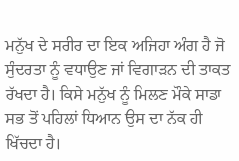ਮਨੁੱਖ ਦੇ ਸਰੀਰ ਦਾ ਇਕ ਅਜਿਹਾ ਅੰਗ ਹੈ ਜੋ ਸੁੰਦਰਤਾ ਨੂੰ ਵਧਾਉਣ ਜਾਂ ਵਿਗਾੜਨ ਦੀ ਤਾਕਤ ਰੱਖਦਾ ਹੈ। ਕਿਸੇ ਮਨੁੱਖ ਨੂੰ ਮਿਲਣ ਮੌਕੇ ਸਾਡਾ ਸਭ ਤੋਂ ਪਹਿਲਾਂ ਧਿਆਨ ਉਸ ਦਾ ਨੱਕ ਹੀ ਖਿੱਚਦਾ ਹੈ।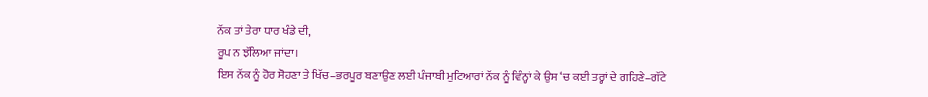ਨੱਕ ਤਾਂ ਤੇਰਾ ਧਾਰ ਖੰਡੇ ਦੀ,
ਰੂਪ ਨ ਝੱਲਿਆ ਜਾਂਦਾ।
ਇਸ ਨੱਕ ਨੂੰ ਹੋਰ ਸੋਹਣਾ ਤੇ ਖਿੱਚ–ਭਰਪੂਰ ਬਣਾਉਣ ਲਈ ਪੰਜਾਬੀ ਮੁਟਿਆਰਾਂ ਨੱਕ ਨੂੰ ਵਿੰਨ੍ਹਾਂ ਕੇ ਉਸ ‘ਚ ਕਈ ਤਰ੍ਹਾਂ ਦੇ ਗਹਿਣੇ–ਗੱਟੇ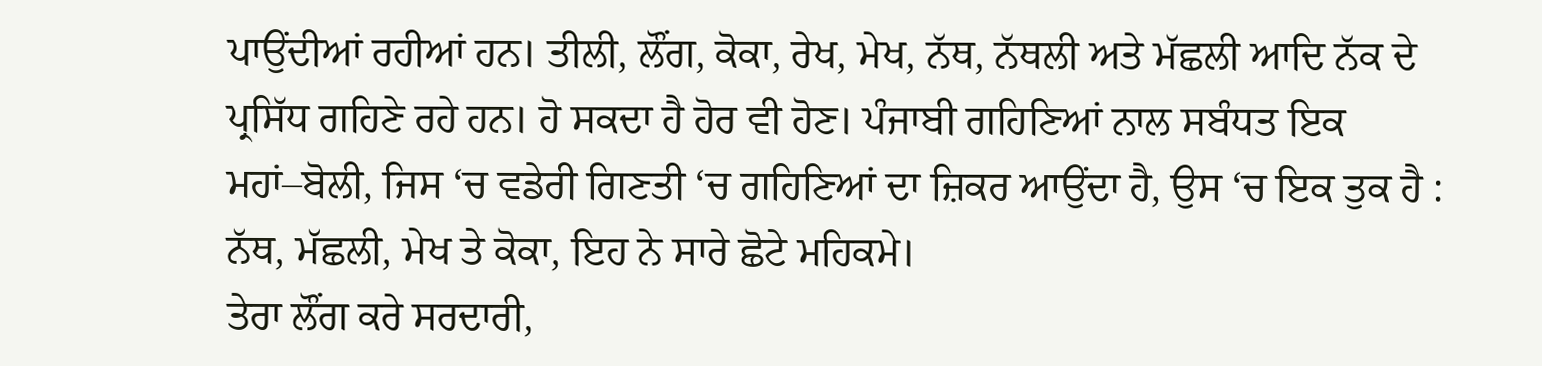ਪਾਉਂਦੀਆਂ ਰਹੀਆਂ ਹਨ। ਤੀਲੀ, ਲੌਂਗ, ਕੋਕਾ, ਰੇਖ, ਮੇਖ, ਨੱਥ, ਨੱਥਲੀ ਅਤੇ ਮੱਛਲੀ ਆਦਿ ਨੱਕ ਦੇ ਪ੍ਰਸਿੱਧ ਗਹਿਣੇ ਰਹੇ ਹਨ। ਹੋ ਸਕਦਾ ਹੈ ਹੋਰ ਵੀ ਹੋਣ। ਪੰਜਾਬੀ ਗਹਿਣਿਆਂ ਨਾਲ ਸਬੰਧਤ ਇਕ ਮਹਾਂ–ਬੋਲੀ, ਜਿਸ ‘ਚ ਵਡੇਰੀ ਗਿਣਤੀ ‘ਚ ਗਹਿਣਿਆਂ ਦਾ ਜ਼ਿਕਰ ਆਉਂਦਾ ਹੈ, ਉਸ ‘ਚ ਇਕ ਤੁਕ ਹੈ :
ਨੱਥ, ਮੱਛਲੀ, ਮੇਖ ਤੇ ਕੋਕਾ, ਇਹ ਨੇ ਸਾਰੇ ਛੋਟੇ ਮਹਿਕਮੇ।
ਤੇਰਾ ਲੌਂਗ ਕਰੇ ਸਰਦਾਰੀ,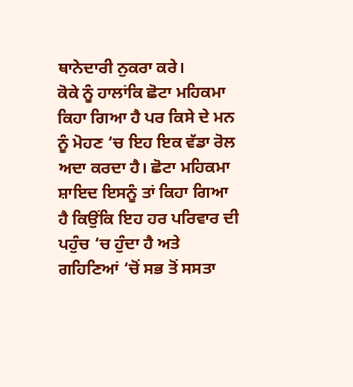ਥਾਨੇਦਾਰੀ ਨੁਕਰਾ ਕਰੇ।
ਕੋਕੇ ਨੂੰ ਹਾਲਾਂਕਿ ਛੋਟਾ ਮਹਿਕਮਾ ਕਿਹਾ ਗਿਆ ਹੈ ਪਰ ਕਿਸੇ ਦੇ ਮਨ ਨੂੰ ਮੋਹਣ ‘ਚ ਇਹ ਇਕ ਵੱਡਾ ਰੋਲ ਅਦਾ ਕਰਦਾ ਹੈ। ਛੋਟਾ ਮਹਿਕਮਾ ਸ਼ਾਇਦ ਇਸਨੂੰ ਤਾਂ ਕਿਹਾ ਗਿਆ ਹੈ ਕਿਉਂਕਿ ਇਹ ਹਰ ਪਰਿਵਾਰ ਦੀ ਪਹੁੰਚ ‘ਚ ਹੁੰਦਾ ਹੈ ਅਤੇ ਗਹਿਣਿਆਂ ‘ਚੋਂ ਸਭ ਤੋਂ ਸਸਤਾ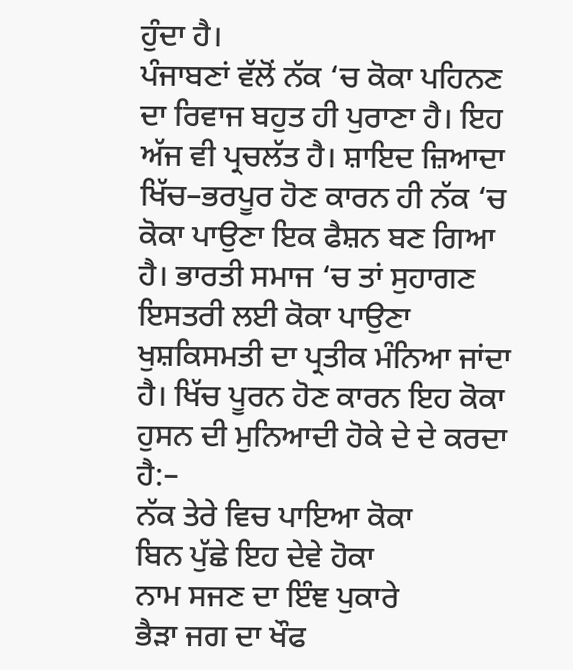ਹੁੰਦਾ ਹੈ।
ਪੰਜਾਬਣਾਂ ਵੱਲੋਂ ਨੱਕ ‘ਚ ਕੋਕਾ ਪਹਿਨਣ ਦਾ ਰਿਵਾਜ ਬਹੁਤ ਹੀ ਪੁਰਾਣਾ ਹੈ। ਇਹ ਅੱਜ ਵੀ ਪ੍ਰਚਲੱਤ ਹੈ। ਸ਼ਾਇਦ ਜ਼ਿਆਦਾ ਖਿੱਚ–ਭਰਪੂਰ ਹੋਣ ਕਾਰਨ ਹੀ ਨੱਕ ‘ਚ ਕੋਕਾ ਪਾਉਣਾ ਇਕ ਫੈਸ਼ਨ ਬਣ ਗਿਆ ਹੈ। ਭਾਰਤੀ ਸਮਾਜ ‘ਚ ਤਾਂ ਸੁਹਾਗਣ ਇਸਤਰੀ ਲਈ ਕੋਕਾ ਪਾਉਣਾ ਖੁਸ਼ਕਿਸਮਤੀ ਦਾ ਪ੍ਰਤੀਕ ਮੰਨਿਆ ਜਾਂਦਾ ਹੈ। ਖਿੱਚ ਪੂਰਨ ਹੋਣ ਕਾਰਨ ਇਹ ਕੋਕਾ ਹੁਸਨ ਦੀ ਮੁਨਿਆਦੀ ਹੋਕੇ ਦੇ ਦੇ ਕਰਦਾ ਹੈ:–
ਨੱਕ ਤੇਰੇ ਵਿਚ ਪਾਇਆ ਕੋਕਾ
ਬਿਨ ਪੁੱਛੇ ਇਹ ਦੇਵੇ ਹੋਕਾ
ਨਾਮ ਸਜਣ ਦਾ ਇੰਞ ਪੁਕਾਰੇ
ਭੈੜਾ ਜਗ ਦਾ ਖੌਫ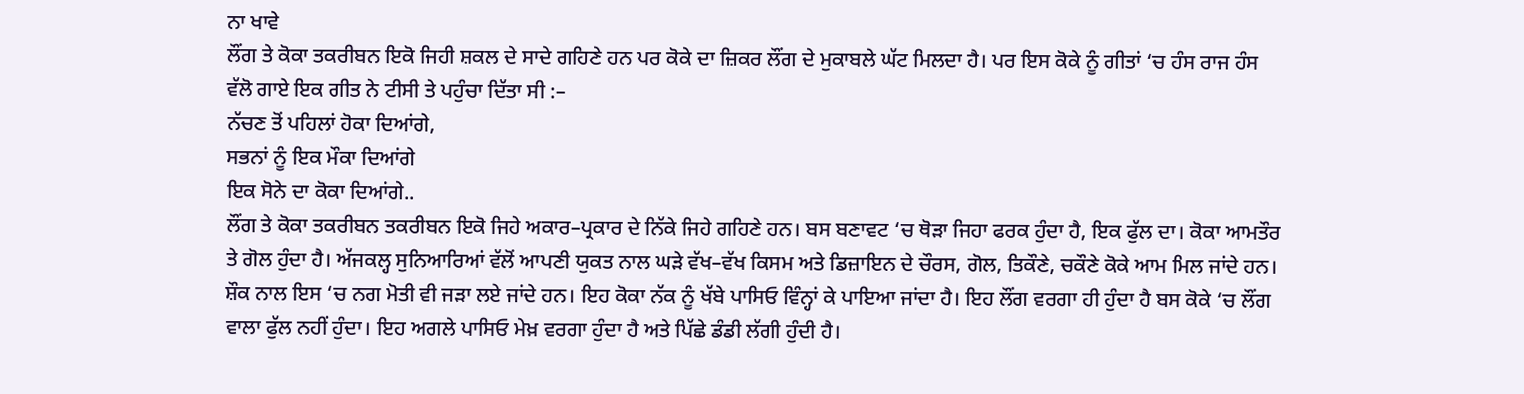ਨਾ ਖਾਵੇ
ਲੌਂਗ ਤੇ ਕੋਕਾ ਤਕਰੀਬਨ ਇਕੋ ਜਿਹੀ ਸ਼ਕਲ ਦੇ ਸਾਦੇ ਗਹਿਣੇ ਹਨ ਪਰ ਕੋਕੇ ਦਾ ਜ਼ਿਕਰ ਲੌਂਗ ਦੇ ਮੁਕਾਬਲੇ ਘੱਟ ਮਿਲਦਾ ਹੈ। ਪਰ ਇਸ ਕੋਕੇ ਨੂੰ ਗੀਤਾਂ ‘ਚ ਹੰਸ ਰਾਜ ਹੰਸ ਵੱਲੋ ਗਾਏ ਇਕ ਗੀਤ ਨੇ ਟੀਸੀ ਤੇ ਪਹੁੰਚਾ ਦਿੱਤਾ ਸੀ :–
ਨੱਚਣ ਤੋਂ ਪਹਿਲਾਂ ਹੋਕਾ ਦਿਆਂਗੇ,
ਸਭਨਾਂ ਨੂੰ ਇਕ ਮੌਕਾ ਦਿਆਂਗੇ
ਇਕ ਸੋਨੇ ਦਾ ਕੋਕਾ ਦਿਆਂਗੇ..
ਲੌਂਗ ਤੇ ਕੋਕਾ ਤਕਰੀਬਨ ਤਕਰੀਬਨ ਇਕੋ ਜਿਹੇ ਅਕਾਰ–ਪ੍ਰਕਾਰ ਦੇ ਨਿੱਕੇ ਜਿਹੇ ਗਹਿਣੇ ਹਨ। ਬਸ ਬਣਾਵਟ ‘ਚ ਥੋੜਾ ਜਿਹਾ ਫਰਕ ਹੁੰਦਾ ਹੈ, ਇਕ ਫੁੱਲ ਦਾ। ਕੋਕਾ ਆਮਤੌਰ ਤੇ ਗੋਲ ਹੁੰਦਾ ਹੈ। ਅੱਜਕਲ੍ਹ ਸੁਨਿਆਰਿਆਂ ਵੱਲੋਂ ਆਪਣੀ ਯੁਕਤ ਨਾਲ ਘੜੇ ਵੱਖ–ਵੱਖ ਕਿਸਮ ਅਤੇ ਡਿਜ਼ਾਇਨ ਦੇ ਚੌਰਸ, ਗੋਲ, ਤਿਕੌਣੇ, ਚਕੌਣੇ ਕੋਕੇ ਆਮ ਮਿਲ ਜਾਂਦੇ ਹਨ। ਸ਼ੌਕ ਨਾਲ ਇਸ ‘ਚ ਨਗ ਮੋਤੀ ਵੀ ਜੜਾ ਲਏ ਜਾਂਦੇ ਹਨ। ਇਹ ਕੋਕਾ ਨੱਕ ਨੂੰ ਖੱਬੇ ਪਾਸਿਓ ਵਿੰਨ੍ਹਾਂ ਕੇ ਪਾਇਆ ਜਾਂਦਾ ਹੈ। ਇਹ ਲੌਂਗ ਵਰਗਾ ਹੀ ਹੁੰਦਾ ਹੈ ਬਸ ਕੋਕੇ ‘ਚ ਲੌਂਗ ਵਾਲਾ ਫੁੱਲ ਨਹੀਂ ਹੁੰਦਾ। ਇਹ ਅਗਲੇ ਪਾਸਿਓ ਮੇਖ਼ ਵਰਗਾ ਹੁੰਦਾ ਹੈ ਅਤੇ ਪਿੱਛੇ ਡੰਡੀ ਲੱਗੀ ਹੁੰਦੀ ਹੈ।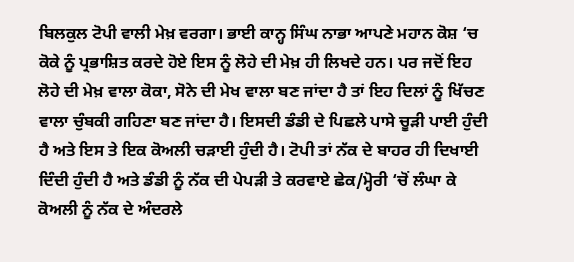ਬਿਲਕੁਲ ਟੋਪੀ ਵਾਲੀ ਮੇਖ਼ ਵਰਗਾ। ਭਾਈ ਕਾਨ੍ਹ ਸਿੰਘ ਨਾਭਾ ਆਪਣੇ ਮਹਾਨ ਕੋਸ਼ ‘ਚ ਕੋਕੇ ਨੂੰ ਪ੍ਰਭਾਸ਼ਿਤ ਕਰਦੇ ਹੋਏ ਇਸ ਨੂੰ ਲੋਹੇ ਦੀ ਮੇਖ਼ ਹੀ ਲਿਖਦੇ ਹਨ। ਪਰ ਜਦੋਂ ਇਹ ਲੋਹੇ ਦੀ ਮੇਖ਼ ਵਾਲਾ ਕੋਕਾ, ਸੋਨੇ ਦੀ ਮੇਖ ਵਾਲਾ ਬਣ ਜਾਂਦਾ ਹੈ ਤਾਂ ਇਹ ਦਿਲਾਂ ਨੂੰ ਖਿੱਚਣ ਵਾਲਾ ਚੁੰਬਕੀ ਗਹਿਣਾ ਬਣ ਜਾਂਦਾ ਹੈ। ਇਸਦੀ ਡੰਡੀ ਦੇ ਪਿਛਲੇ ਪਾਸੇ ਚੂੜੀ ਪਾਈ ਹੁੰਦੀ ਹੈ ਅਤੇ ਇਸ ਤੇ ਇਕ ਕੋਅਲੀ ਚੜਾਈ ਹੁੰਦੀ ਹੈ। ਟੋਪੀ ਤਾਂ ਨੱਕ ਦੇ ਬਾਹਰ ਹੀ ਦਿਖਾਈ ਦਿੰਦੀ ਹੁੰਦੀ ਹੈ ਅਤੇ ਡੰਡੀ ਨੂੰ ਨੱਕ ਦੀ ਪੇਪੜੀ ਤੇ ਕਰਵਾਏ ਛੇਕ/ਮ੍ਹੋਰੀ ‘ਚੋਂ ਲੰਘਾ ਕੇ ਕੋਅਲੀ ਨੂੰ ਨੱਕ ਦੇ ਅੰਦਰਲੇ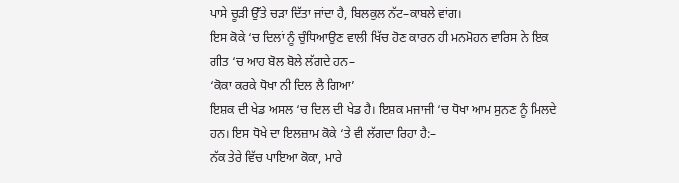ਪਾਸੇ ਚੂੜੀ ਉੱਤੇ ਚੜਾ ਦਿੱਤਾ ਜਾਂਦਾ ਹੈ, ਬਿਲਕੁਲ ਨੱਟ–ਕਾਬਲੇ ਵਾਂਗ।
ਇਸ ਕੋਕੇ ‘ਚ ਦਿਲਾਂ ਨੂੰ ਚੁੰਧਿਆਉਣ ਵਾਲੀ ਖਿੱਚ ਹੋਣ ਕਾਰਨ ਹੀ ਮਨਮੋਹਨ ਵਾਰਿਸ ਨੇ ਇਕ ਗੀਤ ‘ਚ ਆਹ ਬੋਲ ਬੋਲੇ ਲੱਗਦੇ ਹਨ–
‘ਕੋਕਾ ਕਰਕੇ ਧੋਖਾ ਨੀ ਦਿਲ ਲੈ ਗਿਆ’
ਇਸ਼ਕ ਦੀ ਖੇਡ ਅਸਲ ‘ਚ ਦਿਲ ਦੀ ਖੇਡ ਹੈ। ਇਸ਼ਕ ਮਜਾਜੀ ‘ਚ ਧੋਖਾ ਆਮ ਸੁਨਣ ਨੂੰ ਮਿਲਦੇ ਹਨ। ਇਸ ਧੋਖੇ ਦਾ ਇਲਜ਼ਾਮ ਕੋਕੇ ‘ਤੇ ਵੀ ਲੱਗਦਾ ਰਿਹਾ ਹੈ:–
ਨੱਕ ਤੇਰੇ ਵਿੱਚ ਪਾਇਆ ਕੋਕਾ, ਮਾਰੇ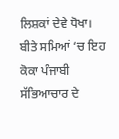ਲਿਸ਼ਕਾਂ ਦੇਵੇ ਧੋਖਾ।
ਬੀਤੇ ਸਮਿਆਂ ‘ਚ ਇਹ ਕੋਕਾ ਪੰਜਾਬੀ ਸੱਭਿਆਚਾਰ ਦੇ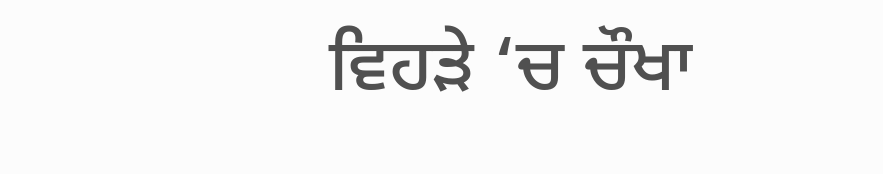ਵਿਹੜੇ ‘ਚ ਚੌਖਾ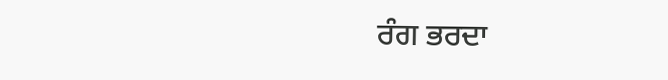ਰੰਗ ਭਰਦਾ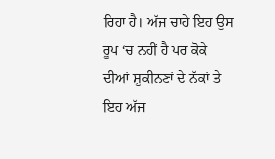ਰਿਹਾ ਹੈ। ਅੱਜ ਚਾਹੇ ਇਹ ਉਸ ਰੂਪ ‘ਚ ਨਹੀਂ ਹੈ ਪਰ ਕੋਕੇ ਦੀਆਂ ਸ਼ੁਕੀਨਣਾਂ ਦੇ ਨੱਕਾਂ ਤੇ ਇਹ ਅੱਜ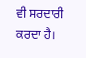ਵੀ ਸਰਦਾਰੀ ਕਰਦਾ ਹੈ।